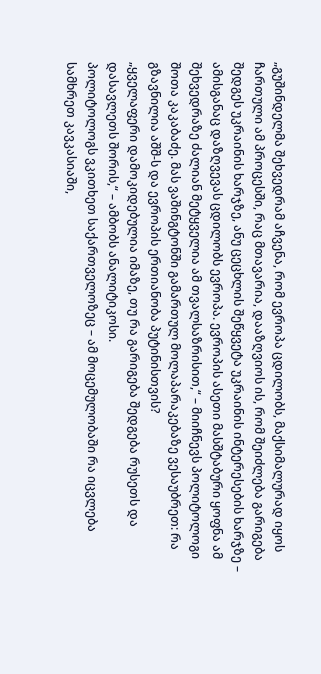„გუშინდელმა შეხვედრამ აჩვენა, რომ ევროპა ცდილობს, მაქსიმალურად იყოს ჩართული ამ პროცესში, რაც მთავარია, დააზღვიოს ის, რომ შეიძლება გარიგება შედგეს უკრაინის ხარჯზე, ანუ ცეცხლის შეწყვეტა უკრაინის ინტერესების ხარჯზე – ამისგანაც დაზღვევას ცდილობს ევროპა. ევროპის ასეთი მასშტაბური ყოფნა ამ შეხვედრაზე ძალიან მეტყველია ამ თვალსაზრისით,“ – მიიჩნევს პოლიტოლოგი შოთა კაკაბაძე. მას ვაშინგტონში გამართულ მოლაპარაკებაზე ვესაუბრეთ: რა გზავნილია აშშ-ს და ევროპის ერთიანობა პუტინისთვის?
„ყველაფერი დამოკიდებულია იმაზე, თუ რა გარიგება შედგება რუსეთს და დასავლეთს შორის,“ – ამბობს ანალიტიკოსი.
პოლიტოლოგს ვკითხეთ საქართველოზეც – ამ მოცემულობაში რა იცვლება სამხრეთ კავკასიაში,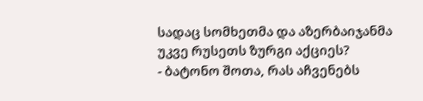სადაც სომხეთმა და აზერბაიჯანმა უკვე რუსეთს ზურგი აქციეს?
- ბატონო შოთა, რას აჩვენებს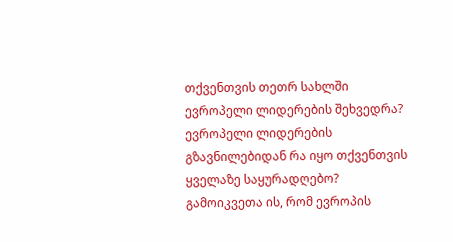თქვენთვის თეთრ სახლში ევროპელი ლიდერების შეხვედრა? ევროპელი ლიდერების გზავნილებიდან რა იყო თქვენთვის ყველაზე საყურადღებო?
გამოიკვეთა ის, რომ ევროპის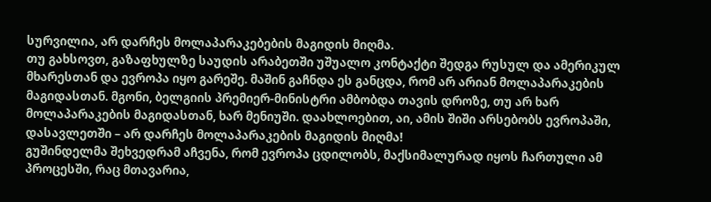სურვილია, არ დარჩეს მოლაპარაკებების მაგიდის მიღმა.
თუ გახსოვთ, გაზაფხულზე საუდის არაბეთში უშუალო კონტაქტი შედგა რუსულ და ამერიკულ მხარესთან და ევროპა იყო გარეშე. მაშინ გაჩნდა ეს განცდა, რომ არ არიან მოლაპარაკების მაგიდასთან. მგონი, ბელგიის პრემიერ-მინისტრი ამბობდა თავის დროზე, თუ არ ხარ მოლაპარაკების მაგიდასთან, ხარ მენიუში. დაახლოებით, აი, ამის შიში არსებობს ევროპაში, დასავლეთში – არ დარჩეს მოლაპარაკების მაგიდის მიღმა!
გუშინდელმა შეხვედრამ აჩვენა, რომ ევროპა ცდილობს, მაქსიმალურად იყოს ჩართული ამ პროცესში, რაც მთავარია,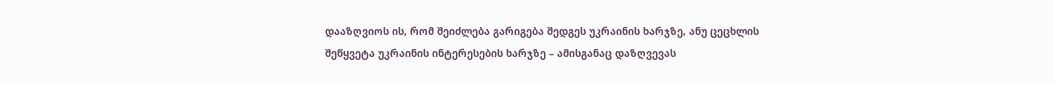დააზღვიოს ის, რომ შეიძლება გარიგება შედგეს უკრაინის ხარჯზე, ანუ ცეცხლის შეწყვეტა უკრაინის ინტერესების ხარჯზე – ამისგანაც დაზღვევას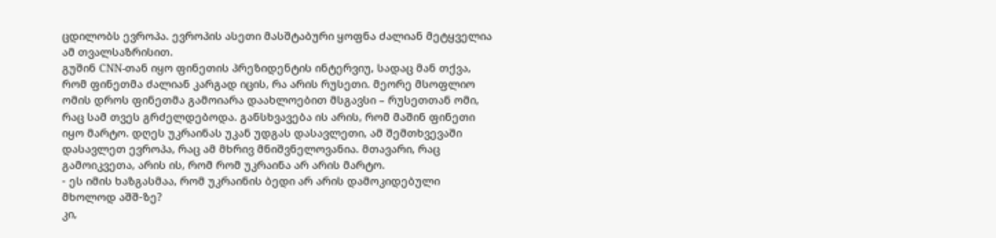ცდილობს ევროპა. ევროპის ასეთი მასშტაბური ყოფნა ძალიან მეტყველია ამ თვალსაზრისით.
გუშინ CNN-თან იყო ფინეთის პრეზიდენტის ინტერვიუ, სადაც მან თქვა, რომ ფინეთმა ძალიან კარგად იცის, რა არის რუსეთი. მეორე მსოფლიო ომის დროს ფინეთმა გამოიარა დაახლოებით მსგავსი – რუსეთთან ომი, რაც სამ თვეს გრძელდებოდა. განსხვავება ის არის, რომ მაშინ ფინეთი იყო მარტო. დღეს უკრაინას უკან უდგას დასავლეთი, ამ შემთხვევაში დასავლეთ ევროპა, რაც ამ მხრივ მნიშვნელოვანია. მთავარი, რაც გამოიკვეთა, არის ის, რომ რომ უკრაინა არ არის მარტო.
- ეს იმის ხაზგასმაა, რომ უკრაინის ბედი არ არის დამოკიდებული მხოლოდ აშშ-ზე?
კი,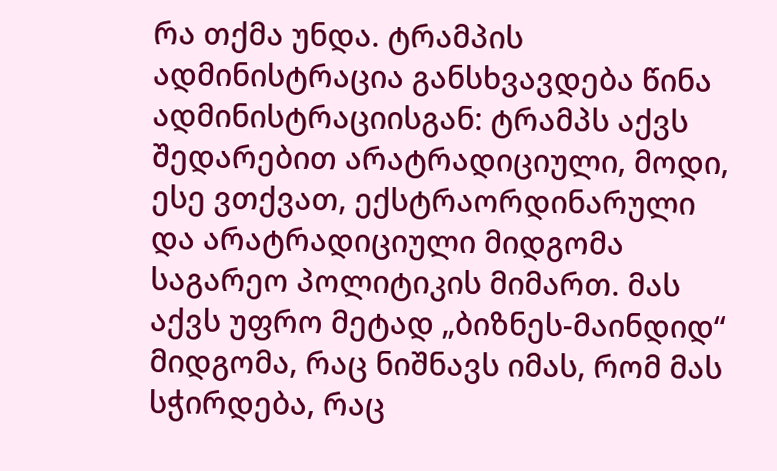რა თქმა უნდა. ტრამპის ადმინისტრაცია განსხვავდება წინა ადმინისტრაციისგან: ტრამპს აქვს შედარებით არატრადიციული, მოდი, ესე ვთქვათ, ექსტრაორდინარული და არატრადიციული მიდგომა საგარეო პოლიტიკის მიმართ. მას აქვს უფრო მეტად „ბიზნეს-მაინდიდ“ მიდგომა, რაც ნიშნავს იმას, რომ მას სჭირდება, რაც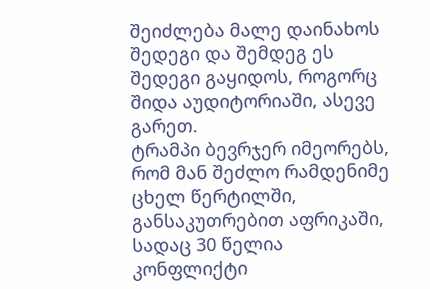შეიძლება მალე დაინახოს შედეგი და შემდეგ ეს შედეგი გაყიდოს, როგორც შიდა აუდიტორიაში, ასევე გარეთ.
ტრამპი ბევრჯერ იმეორებს, რომ მან შეძლო რამდენიმე ცხელ წერტილში, განსაკუთრებით აფრიკაში, სადაც 30 წელია კონფლიქტი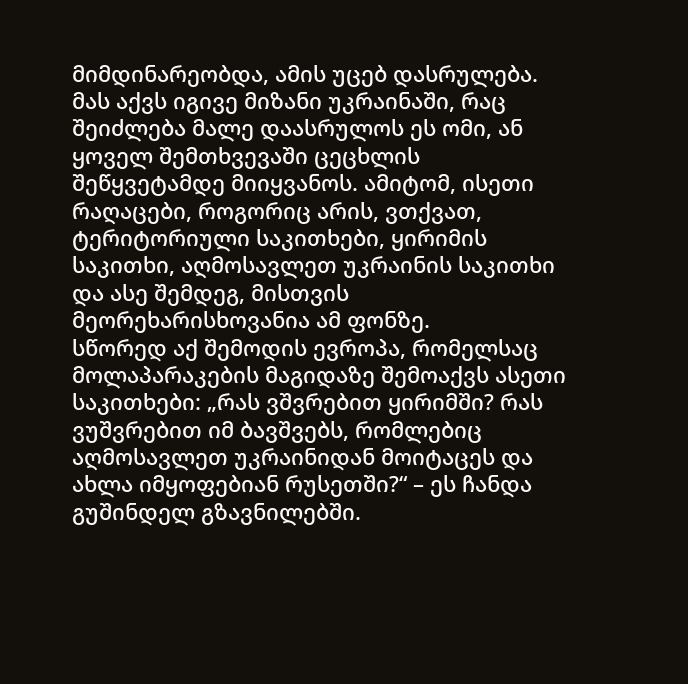მიმდინარეობდა, ამის უცებ დასრულება. მას აქვს იგივე მიზანი უკრაინაში, რაც შეიძლება მალე დაასრულოს ეს ომი, ან ყოველ შემთხვევაში ცეცხლის შეწყვეტამდე მიიყვანოს. ამიტომ, ისეთი რაღაცები, როგორიც არის, ვთქვათ, ტერიტორიული საკითხები, ყირიმის საკითხი, აღმოსავლეთ უკრაინის საკითხი და ასე შემდეგ, მისთვის მეორეხარისხოვანია ამ ფონზე.
სწორედ აქ შემოდის ევროპა, რომელსაც მოლაპარაკების მაგიდაზე შემოაქვს ასეთი საკითხები: „რას ვშვრებით ყირიმში? რას ვუშვრებით იმ ბავშვებს, რომლებიც აღმოსავლეთ უკრაინიდან მოიტაცეს და ახლა იმყოფებიან რუსეთში?“ – ეს ჩანდა გუშინდელ გზავნილებში.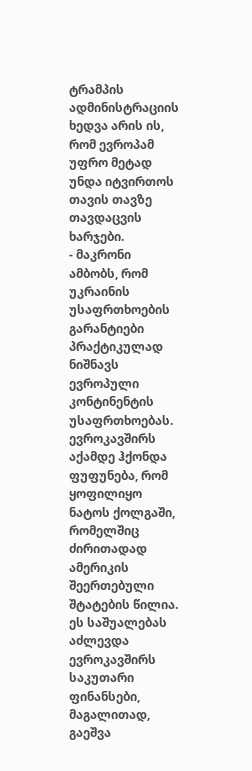ტრამპის ადმინისტრაციის ხედვა არის ის, რომ ევროპამ უფრო მეტად უნდა იტვირთოს თავის თავზე თავდაცვის ხარჯები.
- მაკრონი ამბობს, რომ უკრაინის უსაფრთხოების გარანტიები პრაქტიკულად ნიშნავს ევროპული კონტინენტის უსაფრთხოებას.
ევროკავშირს აქამდე ჰქონდა ფუფუნება, რომ ყოფილიყო ნატოს ქოლგაში, რომელშიც ძირითადად ამერიკის შეერთებული შტატების წილია. ეს საშუალებას აძლევდა ევროკავშირს საკუთარი ფინანსები, მაგალითად, გაეშვა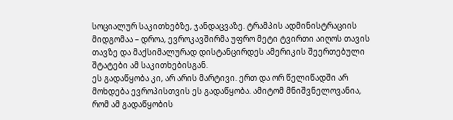სოციალურ საკითხებზე, ჯანდაცვაზე. ტრამპის ადმინისტრაციის მიდგომაა – დროა, ევროკავშირმა უფრო მეტი ტვირთი აიღოს თავის თავზე და მაქსიმალურად დისტანცირდეს ამერიკის შეერთებული შტატები ამ საკითხებისგან.
ეს გადაწყობა კი, არ არის მარტივი. ერთ და ორ წელიწადში არ მოხდება ევროპისთვის ეს გადაწყობა. ამიტომ მნიშვნელოვანია, რომ ამ გადაწყობის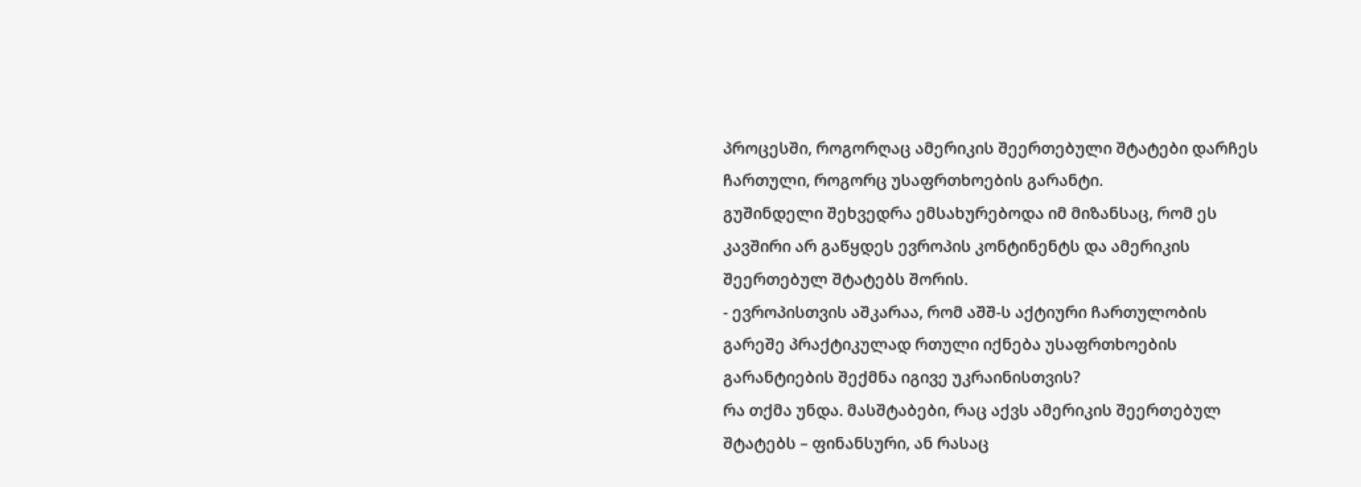პროცესში, როგორღაც ამერიკის შეერთებული შტატები დარჩეს ჩართული, როგორც უსაფრთხოების გარანტი.
გუშინდელი შეხვედრა ემსახურებოდა იმ მიზანსაც, რომ ეს კავშირი არ გაწყდეს ევროპის კონტინენტს და ამერიკის შეერთებულ შტატებს შორის.
- ევროპისთვის აშკარაა, რომ აშშ-ს აქტიური ჩართულობის გარეშე პრაქტიკულად რთული იქნება უსაფრთხოების გარანტიების შექმნა იგივე უკრაინისთვის?
რა თქმა უნდა. მასშტაბები, რაც აქვს ამერიკის შეერთებულ შტატებს – ფინანსური, ან რასაც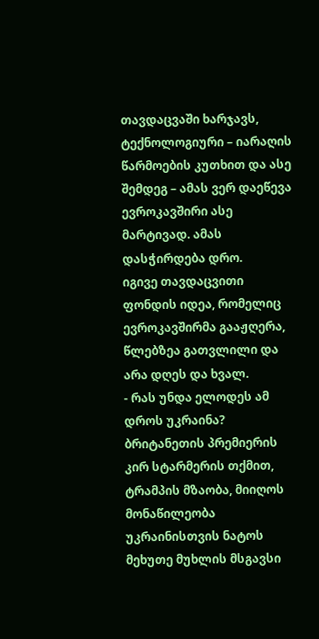თავდაცვაში ხარჯავს, ტექნოლოგიური – იარაღის წარმოების კუთხით და ასე შემდეგ – ამას ვერ დაეწევა ევროკავშირი ასე მარტივად. ამას დასჭირდება დრო.
იგივე თავდაცვითი ფონდის იდეა, რომელიც ევროკავშირმა გააჟღერა, წლებზეა გათვლილი და არა დღეს და ხვალ.
- რას უნდა ელოდეს ამ დროს უკრაინა? ბრიტანეთის პრემიერის კირ სტარმერის თქმით, ტრამპის მზაობა, მიიღოს მონაწილეობა უკრაინისთვის ნატოს მეხუთე მუხლის მსგავსი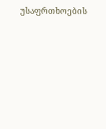უსაფრთხოების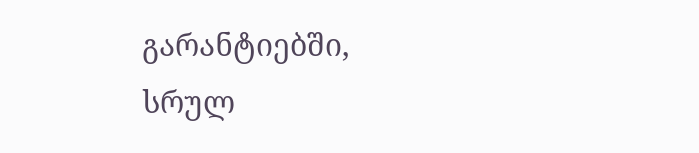გარანტიებში, სრულ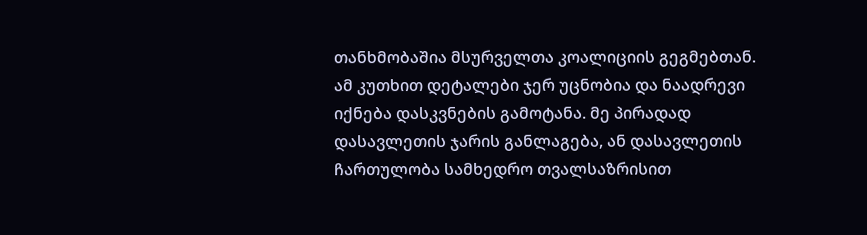თანხმობაშია მსურველთა კოალიციის გეგმებთან.
ამ კუთხით დეტალები ჯერ უცნობია და ნაადრევი იქნება დასკვნების გამოტანა. მე პირადად დასავლეთის ჯარის განლაგება, ან დასავლეთის ჩართულობა სამხედრო თვალსაზრისით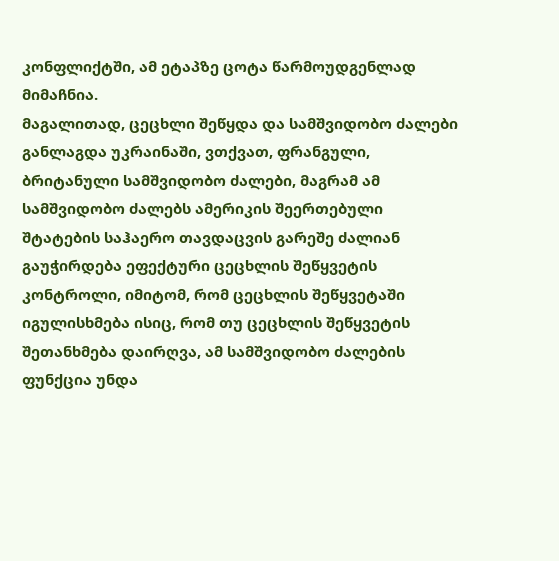კონფლიქტში, ამ ეტაპზე ცოტა წარმოუდგენლად მიმაჩნია.
მაგალითად, ცეცხლი შეწყდა და სამშვიდობო ძალები განლაგდა უკრაინაში, ვთქვათ, ფრანგული, ბრიტანული სამშვიდობო ძალები, მაგრამ ამ სამშვიდობო ძალებს ამერიკის შეერთებული შტატების საჰაერო თავდაცვის გარეშე ძალიან გაუჭირდება ეფექტური ცეცხლის შეწყვეტის კონტროლი, იმიტომ, რომ ცეცხლის შეწყვეტაში იგულისხმება ისიც, რომ თუ ცეცხლის შეწყვეტის შეთანხმება დაირღვა, ამ სამშვიდობო ძალების ფუნქცია უნდა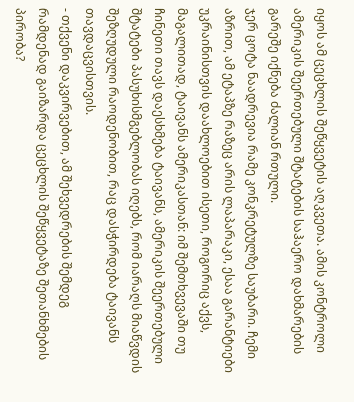იყოს ამ ცეცხლის შეწყვეტის აღკვეთა. ამის კონტროლი ამერიკის შეერთებული შტატების საჰაერო დახმარების გარეშე იქნება ძალიან რთული.
ჯერ ცოტა ნაადრევია რამე კონკრეტულზე საუბარი. ჩემი აზრით, ამ ეტაპზე რაზეც არის ლაპარაკი, ესაა გარანტიები უკრაინისთვის დაახლოებით ისეთი, როგორიც აქვს, მაგალითად, ტაივანს ამერიკასთან: იმ შემთხვევაში თუ ჩინეთი თავს დაესხმება ტაივანს, ამერიკის შეერთებული შტატები პასუხისმგებლობას იღებს, რომ იარაღს მიაწვდის შეზღუდული რაოდენობით, რაც დასჭირდება ტაივანს თავდაცვისთვის.
- თქვენი დაკვირვებით, ამ შეხვედრების შემდეგ რამდენად გაიზარდა ცეცხლის შეწყვეტაზე შეთანხმების პირობა?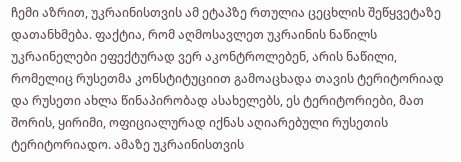ჩემი აზრით, უკრაინისთვის ამ ეტაპზე რთულია ცეცხლის შეწყვეტაზე დათანხმება. ფაქტია, რომ აღმოსავლეთ უკრაინის ნაწილს უკრაინელები ეფექტურად ვერ აკონტროლებენ, არის ნაწილი, რომელიც რუსეთმა კონსტიტუციით გამოაცხადა თავის ტერიტორიად და რუსეთი ახლა წინაპირობად ასახელებს, ეს ტერიტორიები, მათ შორის, ყირიმი, ოფიციალურად იქნას აღიარებული რუსეთის ტერიტორიადო. ამაზე უკრაინისთვის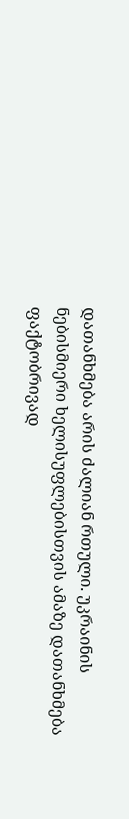დათანხმება არის ძალიან რთული. უკრაინის ნებისმიერი ხელისუფლებისთვის ამაზე დათანხმება ფაქტობრივად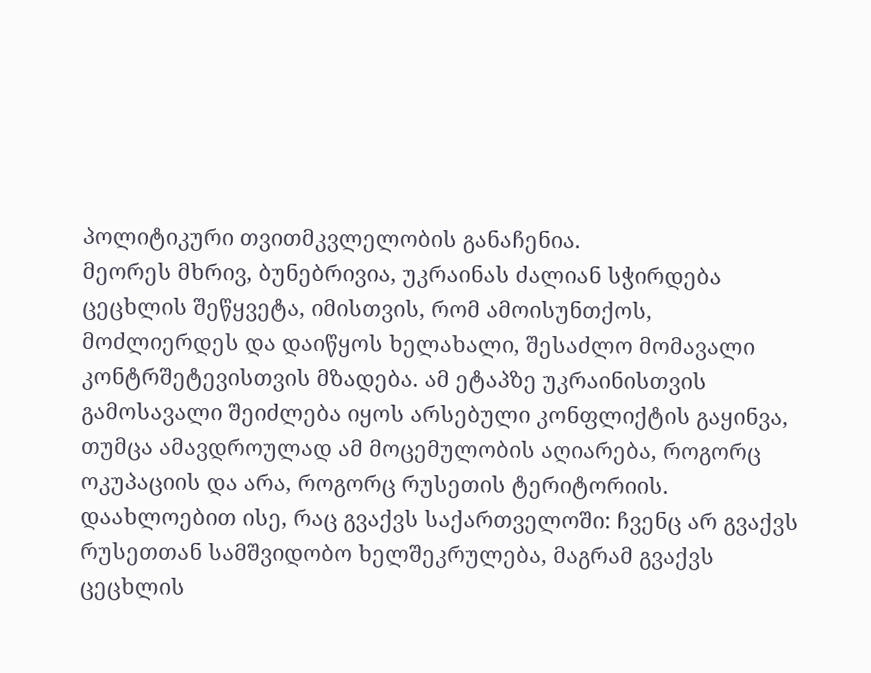პოლიტიკური თვითმკვლელობის განაჩენია.
მეორეს მხრივ, ბუნებრივია, უკრაინას ძალიან სჭირდება ცეცხლის შეწყვეტა, იმისთვის, რომ ამოისუნთქოს, მოძლიერდეს და დაიწყოს ხელახალი, შესაძლო მომავალი კონტრშეტევისთვის მზადება. ამ ეტაპზე უკრაინისთვის გამოსავალი შეიძლება იყოს არსებული კონფლიქტის გაყინვა, თუმცა ამავდროულად ამ მოცემულობის აღიარება, როგორც ოკუპაციის და არა, როგორც რუსეთის ტერიტორიის. დაახლოებით ისე, რაც გვაქვს საქართველოში: ჩვენც არ გვაქვს რუსეთთან სამშვიდობო ხელშეკრულება, მაგრამ გვაქვს ცეცხლის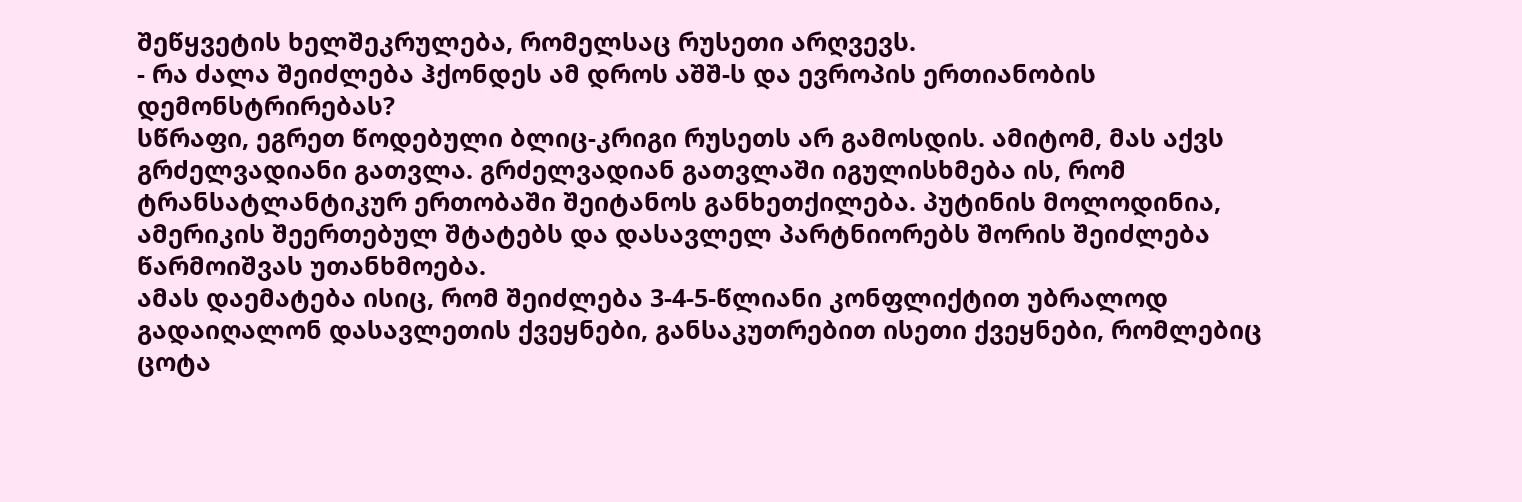შეწყვეტის ხელშეკრულება, რომელსაც რუსეთი არღვევს.
- რა ძალა შეიძლება ჰქონდეს ამ დროს აშშ-ს და ევროპის ერთიანობის დემონსტრირებას?
სწრაფი, ეგრეთ წოდებული ბლიც-კრიგი რუსეთს არ გამოსდის. ამიტომ, მას აქვს გრძელვადიანი გათვლა. გრძელვადიან გათვლაში იგულისხმება ის, რომ ტრანსატლანტიკურ ერთობაში შეიტანოს განხეთქილება. პუტინის მოლოდინია, ამერიკის შეერთებულ შტატებს და დასავლელ პარტნიორებს შორის შეიძლება წარმოიშვას უთანხმოება.
ამას დაემატება ისიც, რომ შეიძლება 3-4-5-წლიანი კონფლიქტით უბრალოდ გადაიღალონ დასავლეთის ქვეყნები, განსაკუთრებით ისეთი ქვეყნები, რომლებიც ცოტა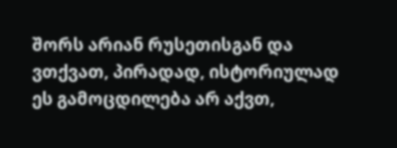შორს არიან რუსეთისგან და ვთქვათ, პირადად, ისტორიულად ეს გამოცდილება არ აქვთ,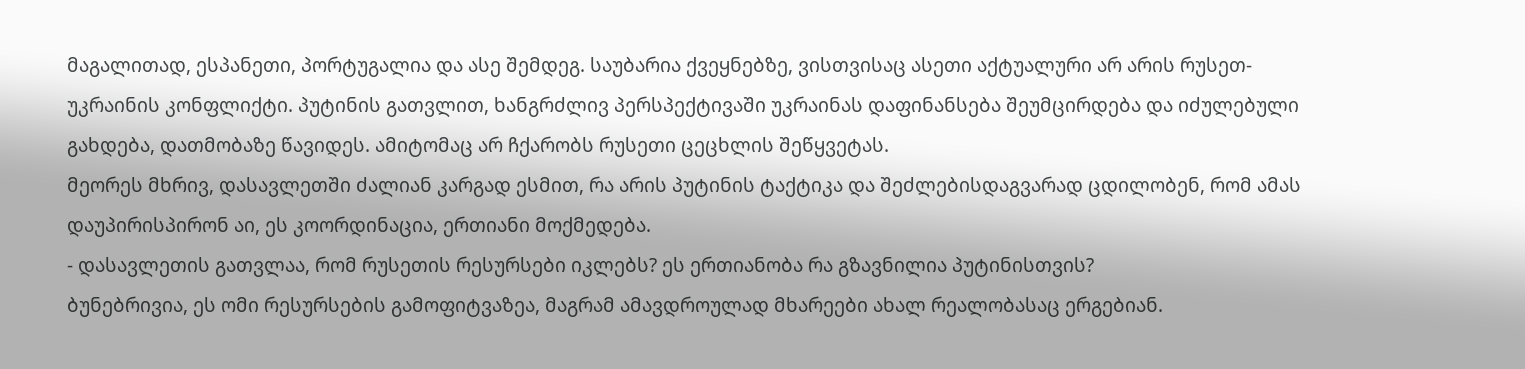მაგალითად, ესპანეთი, პორტუგალია და ასე შემდეგ. საუბარია ქვეყნებზე, ვისთვისაც ასეთი აქტუალური არ არის რუსეთ-უკრაინის კონფლიქტი. პუტინის გათვლით, ხანგრძლივ პერსპექტივაში უკრაინას დაფინანსება შეუმცირდება და იძულებული გახდება, დათმობაზე წავიდეს. ამიტომაც არ ჩქარობს რუსეთი ცეცხლის შეწყვეტას.
მეორეს მხრივ, დასავლეთში ძალიან კარგად ესმით, რა არის პუტინის ტაქტიკა და შეძლებისდაგვარად ცდილობენ, რომ ამას დაუპირისპირონ აი, ეს კოორდინაცია, ერთიანი მოქმედება.
- დასავლეთის გათვლაა, რომ რუსეთის რესურსები იკლებს? ეს ერთიანობა რა გზავნილია პუტინისთვის?
ბუნებრივია, ეს ომი რესურსების გამოფიტვაზეა, მაგრამ ამავდროულად მხარეები ახალ რეალობასაც ერგებიან.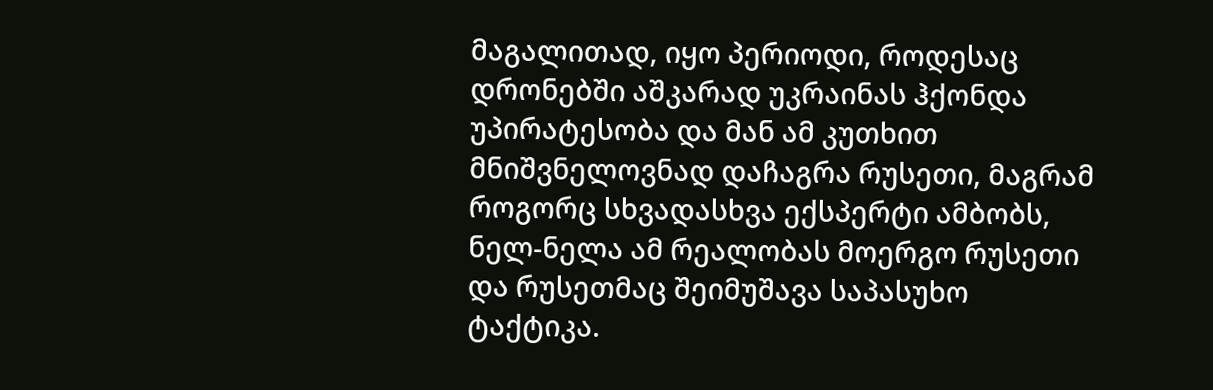მაგალითად, იყო პერიოდი, როდესაც დრონებში აშკარად უკრაინას ჰქონდა უპირატესობა და მან ამ კუთხით მნიშვნელოვნად დაჩაგრა რუსეთი, მაგრამ როგორც სხვადასხვა ექსპერტი ამბობს, ნელ-ნელა ამ რეალობას მოერგო რუსეთი და რუსეთმაც შეიმუშავა საპასუხო ტაქტიკა.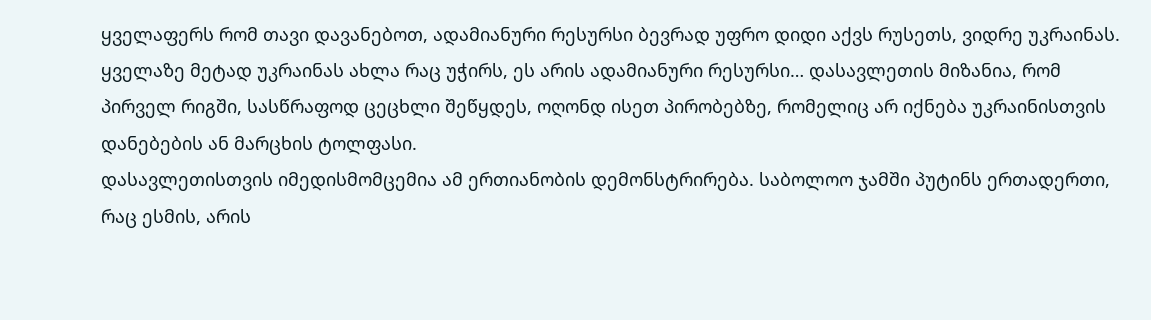ყველაფერს რომ თავი დავანებოთ, ადამიანური რესურსი ბევრად უფრო დიდი აქვს რუსეთს, ვიდრე უკრაინას. ყველაზე მეტად უკრაინას ახლა რაც უჭირს, ეს არის ადამიანური რესურსი… დასავლეთის მიზანია, რომ პირველ რიგში, სასწრაფოდ ცეცხლი შეწყდეს, ოღონდ ისეთ პირობებზე, რომელიც არ იქნება უკრაინისთვის დანებების ან მარცხის ტოლფასი.
დასავლეთისთვის იმედისმომცემია ამ ერთიანობის დემონსტრირება. საბოლოო ჯამში პუტინს ერთადერთი, რაც ესმის, არის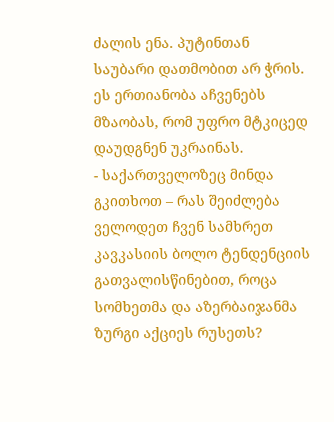ძალის ენა. პუტინთან საუბარი დათმობით არ ჭრის. ეს ერთიანობა აჩვენებს მზაობას, რომ უფრო მტკიცედ დაუდგნენ უკრაინას.
- საქართველოზეც მინდა გკითხოთ – რას შეიძლება ველოდეთ ჩვენ სამხრეთ კავკასიის ბოლო ტენდენციის გათვალისწინებით, როცა სომხეთმა და აზერბაიჯანმა ზურგი აქციეს რუსეთს?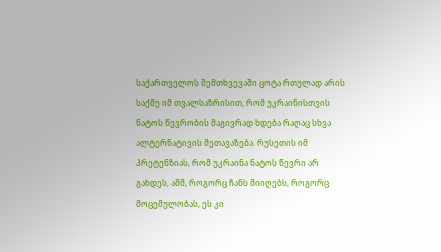საქართველოს შემთხვევაში ცოტა რთულად არის საქმე იმ თვალსაზრისით, რომ უკრაინისთვის ნატოს წევრობის მაგივრად ხდება რაღაც სხვა ალტერნატივის შეთავაზება. რუსეთის იმ პრეტენზიას, რომ უკრაინა ნატოს წევრი არ გახდეს, აშშ, როგორც ჩანს მიიღებს, როგორც მოცემულობას, ეს კი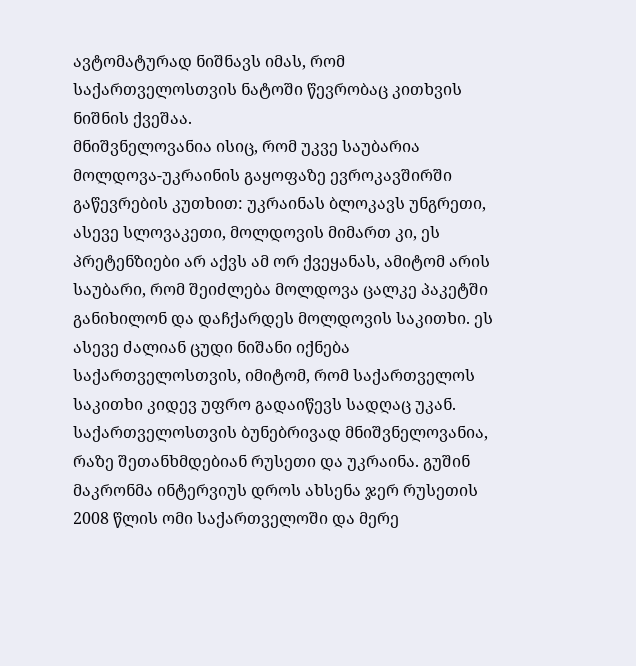ავტომატურად ნიშნავს იმას, რომ საქართველოსთვის ნატოში წევრობაც კითხვის ნიშნის ქვეშაა.
მნიშვნელოვანია ისიც, რომ უკვე საუბარია მოლდოვა-უკრაინის გაყოფაზე ევროკავშირში გაწევრების კუთხით: უკრაინას ბლოკავს უნგრეთი, ასევე სლოვაკეთი, მოლდოვის მიმართ კი, ეს პრეტენზიები არ აქვს ამ ორ ქვეყანას, ამიტომ არის საუბარი, რომ შეიძლება მოლდოვა ცალკე პაკეტში განიხილონ და დაჩქარდეს მოლდოვის საკითხი. ეს ასევე ძალიან ცუდი ნიშანი იქნება საქართველოსთვის, იმიტომ, რომ საქართველოს საკითხი კიდევ უფრო გადაიწევს სადღაც უკან.
საქართველოსთვის ბუნებრივად მნიშვნელოვანია, რაზე შეთანხმდებიან რუსეთი და უკრაინა. გუშინ მაკრონმა ინტერვიუს დროს ახსენა ჯერ რუსეთის 2008 წლის ომი საქართველოში და მერე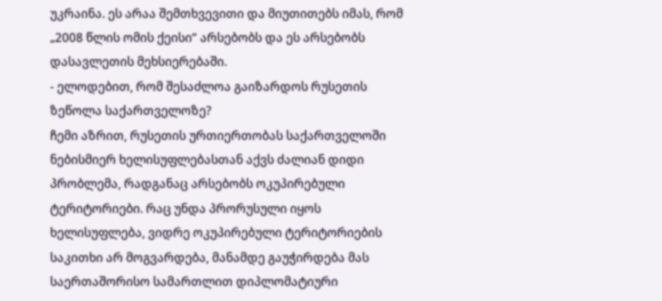უკრაინა. ეს არაა შემთხვევითი და მიუთითებს იმას, რომ „2008 წლის ომის ქეისი“ არსებობს და ეს არსებობს დასავლეთის მეხსიერებაში.
- ელოდებით, რომ შესაძლოა გაიზარდოს რუსეთის ზეწოლა საქართველოზე?
ჩემი აზრით, რუსეთის ურთიერთობას საქართველოში ნებისმიერ ხელისუფლებასთან აქვს ძალიან დიდი პრობლემა, რადგანაც არსებობს ოკუპირებული ტერიტორიები. რაც უნდა პრორუსული იყოს ხელისუფლება, ვიდრე ოკუპირებული ტერიტორიების საკითხი არ მოგვარდება, მანამდე გაუჭირდება მას საერთაშორისო სამართლით დიპლომატიური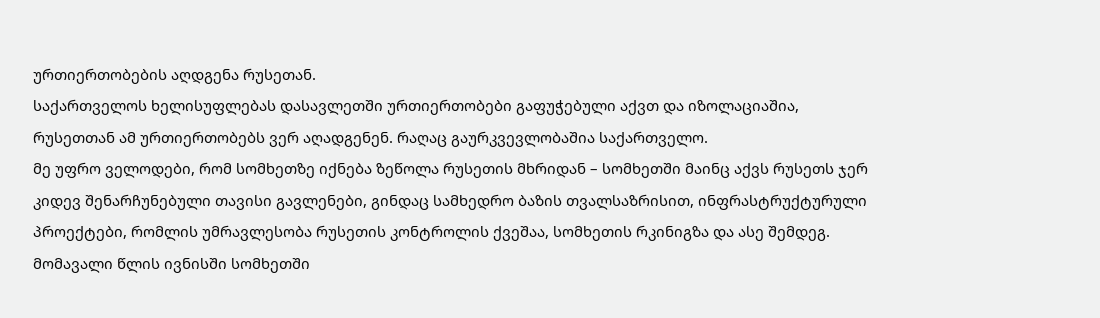ურთიერთობების აღდგენა რუსეთან.
საქართველოს ხელისუფლებას დასავლეთში ურთიერთობები გაფუჭებული აქვთ და იზოლაციაშია, რუსეთთან ამ ურთიერთობებს ვერ აღადგენენ. რაღაც გაურკვევლობაშია საქართველო.
მე უფრო ველოდები, რომ სომხეთზე იქნება ზეწოლა რუსეთის მხრიდან – სომხეთში მაინც აქვს რუსეთს ჯერ კიდევ შენარჩუნებული თავისი გავლენები, გინდაც სამხედრო ბაზის თვალსაზრისით, ინფრასტრუქტურული პროექტები, რომლის უმრავლესობა რუსეთის კონტროლის ქვეშაა, სომხეთის რკინიგზა და ასე შემდეგ. მომავალი წლის ივნისში სომხეთში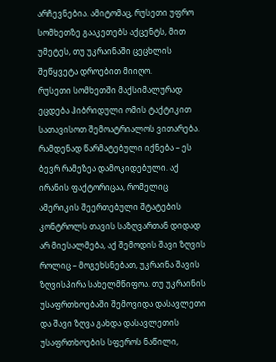არჩევნებია. ამიტომაც, რუსეთი უფრო სომხეთზე გააკეთებს აქცენტს, მით უმეტეს, თუ უკრაინაში ცეცხლის შეწყვეტა დროებით მიიღო.
რუსეთი სომხეთში მაქსიმალურად ეცდება ჰიბრიდული ომის ტაქტიკით სათავისოთ შემოატრიალოს ვითარება.
რამდენად წარმატებული იქნება – ეს ბევრ რამეზეა დამოკიდებული. აქ ირანის ფაქტორიცაა, რომელიც ამერიკის შეერთებული შტატების კონტროლს თავის საზღვართან დიდად არ მიესალმება, აქ შემოდის შავი ზღვის როლიც – მოგეხსნებათ, უკრაინა შავის ზღვისპირა სახელმწიფოა. თუ უკრაინის უსაფრთხოებაში შემოვიდა დასავლეთი და შავი ზღვა გახდა დასავლეთის უსაფრთხოების სფეროს ნაწილი,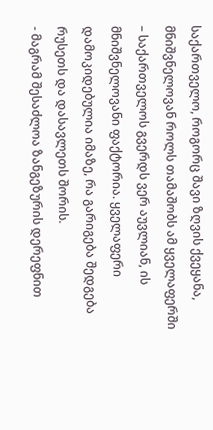საქართველო, როგორც შავი ზღვის ქვეყანა, მნიშვნელოვან როლს თამაშობს ამ ყველაფერში – საქართველოს გვერდს ვერ აუვლიან, ის მნიშვნელოვანი ფაქტორია. ყველაფერი დამოკიდებულია იმაზე, რა გარიგება შედგება რუსეთს და დასავლეთს შორის.
- მაგრამ შესაძლოა ზანგეზურის დერეფნით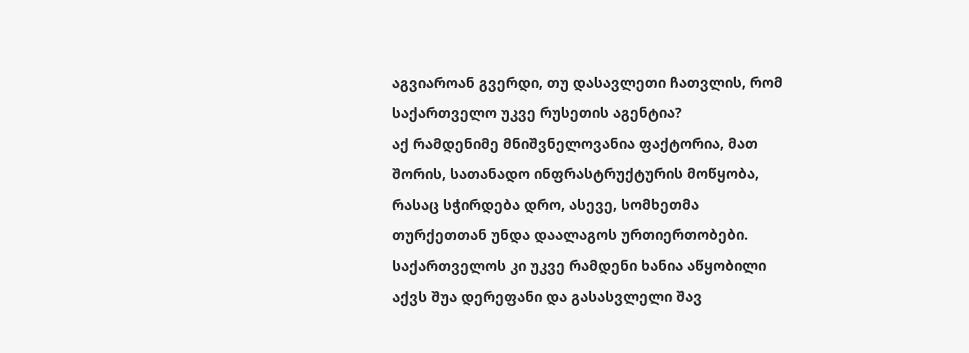აგვიაროან გვერდი, თუ დასავლეთი ჩათვლის, რომ საქართველო უკვე რუსეთის აგენტია?
აქ რამდენიმე მნიშვნელოვანია ფაქტორია, მათ შორის, სათანადო ინფრასტრუქტურის მოწყობა, რასაც სჭირდება დრო, ასევე, სომხეთმა თურქეთთან უნდა დაალაგოს ურთიერთობები.
საქართველოს კი უკვე რამდენი ხანია აწყობილი აქვს შუა დერეფანი და გასასვლელი შავ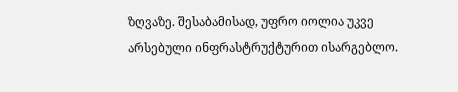ზღვაზე. შესაბამისად, უფრო იოლია უკვე არსებული ინფრასტრუქტურით ისარგებლო.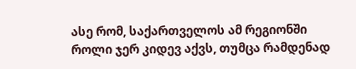ასე რომ, საქართველოს ამ რეგიონში როლი ჯერ კიდევ აქვს, თუმცა რამდენად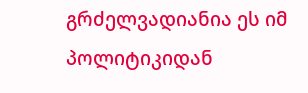გრძელვადიანია ეს იმ პოლიტიკიდან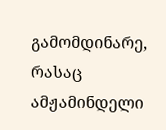გამომდინარე, რასაც ამჟამინდელი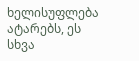ხელისუფლება ატარებს, ეს სხვა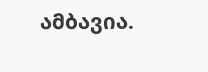ამბავია.